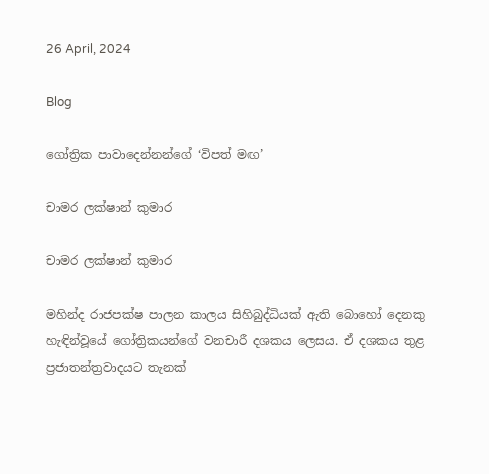26 April, 2024

Blog

ගෝත්‍රික පාවාදෙන්නන්ගේ ‘විපත් මඟ’

චාමර ලක්ෂාන් කුමාර

චාමර ලක්ෂාන් කුමාර

මහින්ද රාජපක්ෂ පාලන කාලය සිහිබුද්ධියක් ඇති බොහෝ දෙනකු හැඳින්වූයේ ගෝත්‍රිකයන්ගේ වනචාරී දශකය ලෙසය. ඒ දශකය තුළ ප්‍රජාතන්ත්‍රවාදයට තැනක්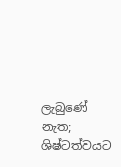ලැබුණේ නැත; ශිෂ්ටත්වයට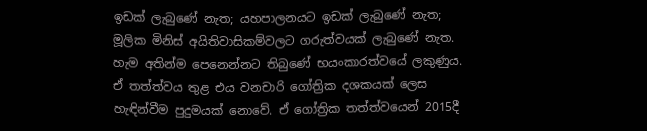ඉඩක් ලැබුණේ නැත; යහපාලනයට ඉඩක් ලැබුණේ නැත; මූලික මිනිස් අයිතිවාසිකම්වලට ගරුත්වයක් ලැබුණේ නැත. හැම අතින්ම පෙනෙන්නට තිබුණේ භයංකාරත්වයේ ලකුණුය. ඒ තත්ත්වය තුළ එය වනචාරි ගෝත්‍රික දශකයක් ලෙස හැඳින්වීම පුදුමයක් නොවේ. ඒ ගෝත්‍රික තත්ත්වයෙන් 2015දී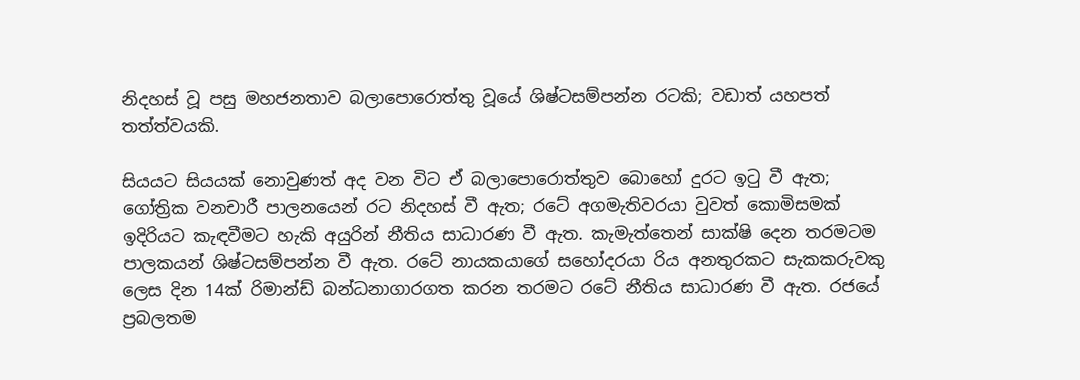නිදහස් වූ පසු මහජනතාව බලාපොරොත්තු වූයේ ශිෂ්ටසම්පන්න රටකි; වඩාත් යහපත් තත්ත්වයකි.

සියයට සියයක් නොවුණත් අද වන විට ඒ බලාපොරොත්තුව බොහෝ දුරට ඉටු වී ඇත; ගෝත්‍රික වනචාරී පාලනයෙන් රට නිදහස් වී ඇත; රටේ අගමැතිවරයා වුවත් කොමිසමක් ඉදිරියට කැඳවීමට හැකි අයුරින් නීතිය සාධාරණ වී ඇත. කැමැත්තෙන් සාක්ෂි දෙන තරමටම පාලකයන් ශිෂ්ටසම්පන්න වී ඇත. රටේ නායකයාගේ සහෝදරයා රිය අනතුරකට සැකකරුවකු ලෙස දින 14ක් රිමාන්ඩ් බන්ධනාගාරගත කරන තරමට රටේ නීතිය සාධාරණ වී ඇත. රජයේ ප්‍රබලතම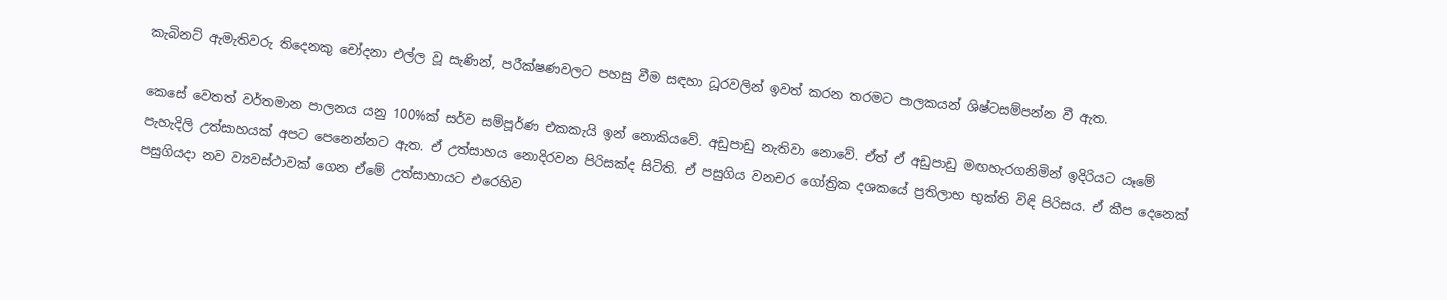කැබිනට් ඇමැතිවරු තිදෙනකු චෝදනා එල්ල වූ සැණින්, පරීක්ෂණවලට පහසු වීම සඳහා ධූරවලින් ඉවත් කරන තරමට පාලකයන් ශිෂ්ටසම්පන්න වී ඇත.

කෙසේ වෙතත් වර්තමාන පාලනය යනු 100%ක් සර්ව සම්පූර්ණ එකකැයි ඉන් නොකියවේ. අඩුපාඩු නැතිවා නොවේ. ඒත් ඒ අඩුපාඩු මඟහැරගනිමින් ඉදිරියට යෑමේ පැහැදිලි උත්සාහයක් අපට පෙනෙන්නට ඇත. ඒ උත්සාහය නොදිරවන පිරිසක්ද සිටිති. ඒ පසුගිය වනචර ගෝත්‍රික දශකයේ ප්‍රතිලාභ භුක්ති විඳි පිරිසය. ඒ කීප දෙනෙක් පසුගියදා නව ව්‍යවස්ථාවක් ගෙන ඒමේ උත්සාහායට එරෙහිව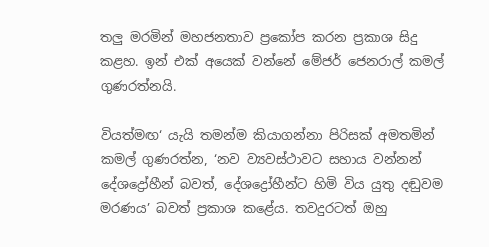තලු මරමින් මහජනතාව ප්‍රකෝප කරන ප්‍රකාශ සිදු කළහ. ඉන් එක් අයෙක් වන්නේ මේජර් ජෙනරාල් කමල් ගුණරත්නයි.

වියත්මඟ‘ යැයි තමන්ම කියාගන්නා පිරිසක් අමතමින් කමල් ගුණරත්න, ‘නව ව්‍යවස්ථාවට සහාය වන්නන් දේශද්‍රෝහීන් බවත්, දේශද්‍රෝහීන්ට හිමි විය යුතු දඬුවම මරණය’ බවත් ප්‍රකාශ කළේය. තවදුරටත් ඔහු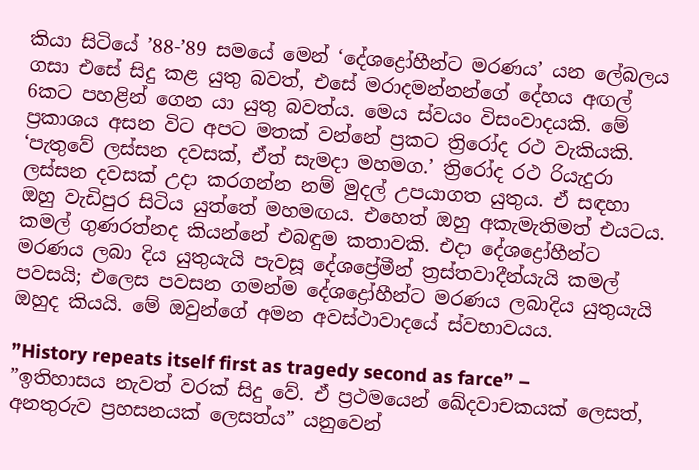කියා සිටියේ ’88-’89 සමයේ මෙන් ‘දේශද්‍රෝහීන්ට මරණය’ යන ලේබලය ගසා එසේ සිදු කළ යුතු බවත්, එසේ මරාදමන්නන්ගේ දේහය අඟල් 6කට පහළින් ගෙන යා යුතු බවත්ය. මෙය ස්වයං විසංවාදයකි. මේ ප්‍රකාශය අසන විට අපට මතක් වන්නේ ප්‍රකට ත්‍රිරෝද රථ වැකියකි. ‘පැතුවේ ලස්සන දවසක්, ඒත් සැමදා මහමග.’ ත්‍රිරෝද රථ රියැදුරා ලස්සන දවසක් උදා කරගන්න නම් මුදල් උපයාගත යුතුය. ඒ සඳහා ඔහු වැඩිපුර සිටිය යුත්තේ මහමඟය. එහෙත් ඔහු අකැමැතිමත් එයටය. කමල් ගුණරත්නද කියන්නේ එබඳුම කතාවකි. එදා දේශද්‍රෝහීන්ට මරණය ලබා දිය යුතුයැයි පැවසූ දේශප්‍රේමීන් ත්‍රස්තවාදීන්යැයි කමල් පවසයි; එලෙස පවසන ගමන්ම දේශද්‍රෝහීන්ට මරණය ලබාදිය යුතුයැයි ඔහුද කියයි. මේ ඔවුන්ගේ අමන අවස්ථාවාදයේ ස්වභාවයය.

”History repeats itself first as tragedy second as farce” – ”ඉතිහාසය නැවත් වරක් සිදු වේ. ඒ ප්‍රථමයෙන් ඛේදවාචකයක් ලෙසත්, අනතුරුව ප්‍රහසනයක් ලෙසත්ය” යනුවෙන්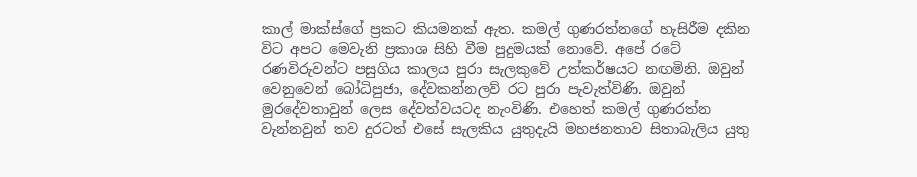කාල් මාක්ස්ගේ ප්‍රකට කියමනක් ඇත. කමල් ගුණරත්නගේ හැසිරීම දකින විට අපට මෙවැනි ප්‍රකාශ සිහි වීම පුදුමයක් නොවේ. අපේ රටේ රණවිරුවන්ට පසුගිය කාලය පුරා සැලකුවේ උත්කර්ෂයට නඟමිනි. ඔවුන් වෙනුවෙන් බෝධිපුජා, දේවකන්නලව් රට පුරා පැවැත්විණි. ඔවුන් මුරදේවතාවුන් ලෙස දේවත්වයටද නැංවිණි. එහෙත් කමල් ගුණරත්න වැන්නවුන් තව දුරටත් එසේ සැලකිය යුතුදැයි මහජනතාව සිතාබැලිය යුතු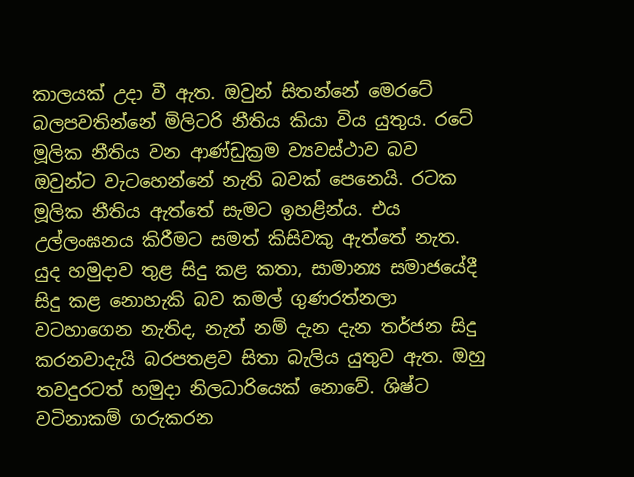කාලයක් උදා වී ඇත. ඔවුන් සිතන්නේ මෙරටේ බලපවතින්නේ මිලිටරි නීතිය කියා විය යුතුය. රටේ මූලික නීතිය වන ආණ්ඩුක්‍රම ව්‍යවස්ථාව බව ඔවුන්ට වැටහෙන්නේ නැති බවක් පෙනෙයි. රටක මූලික නීතිය ඇත්තේ සැමට ඉහළින්ය. එය උල්ලංඝනය කිරීමට සමත් කිසිවකු ඇත්තේ නැත. යුද හමුදාව තුළ සිදු කළ කතා, සාමාන්‍ය සමාජයේදී සිදු කළ නොහැකි බව කමල් ගුණරත්නලා වටහාගෙන නැතිද, නැත් නම් දැන දැන තර්ජන සිදු කරනවාදැයි බරපතළව සිතා බැලිය යුතුව ඇත. ඔහු තවදුරටත් හමුදා නිලධාරියෙක් නොවේ. ශිෂ්ට වටිනාකම් ගරුකරන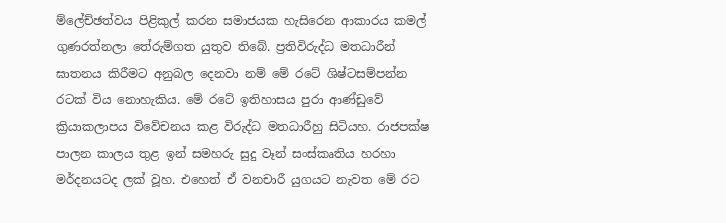ම්ලේච්ඡත්වය පිළිකුල් කරන සමාජයක හැසිරෙන ආකාරය කමල් ගුණරත්නලා තේරුම්ගත යුතුව තිබේ. ප්‍රතිවිරුද්ධ මතධාරීන් ඝාතනය කිරීමට අනුබල දෙනවා නම් මේ රටේ ශිෂ්ටසම්පන්න රටක් විය නොහැකිය. මේ රටේ ඉතිහාසය පුරා ආණ්ඩුවේ ක්‍රියාකලාපය විවේචනය කළ විරුද්ධ මතධාරීහු සිටියහ. රාජපක්ෂ පාලන කාලය තුළ ඉන් සමහරු සුදු වෑන් සංස්කෘතිය හරහා මර්දනයටද ලක් වූහ. එහෙත් ඒ වනචාරී යුගයට නැවත මේ රට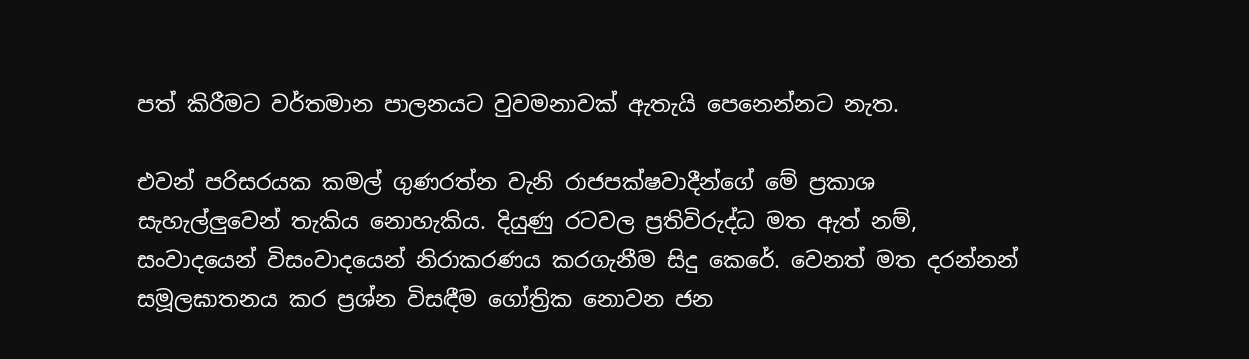පත් කිරීමට වර්තමාන පාලනයට වුවමනාවක් ඇතැයි පෙනෙන්නට නැත.

එවන් පරිසරයක කමල් ගුණරත්න වැනි රාජපක්ෂවාදීන්ගේ මේ ප්‍රකාශ සැහැල්ලුවෙන් තැකිය නොහැකිය. දියුණු රටවල ප්‍රතිවිරුද්ධ මත ඇත් නම්, සංවාදයෙන් විසංවාදයෙන් නිරාකරණය කරගැනීම සිදු කෙරේ. වෙනත් මත දරන්නන් සමූලඝාතනය කර ප්‍රශ්න විසඳීම ගෝත්‍රික නොවන ජන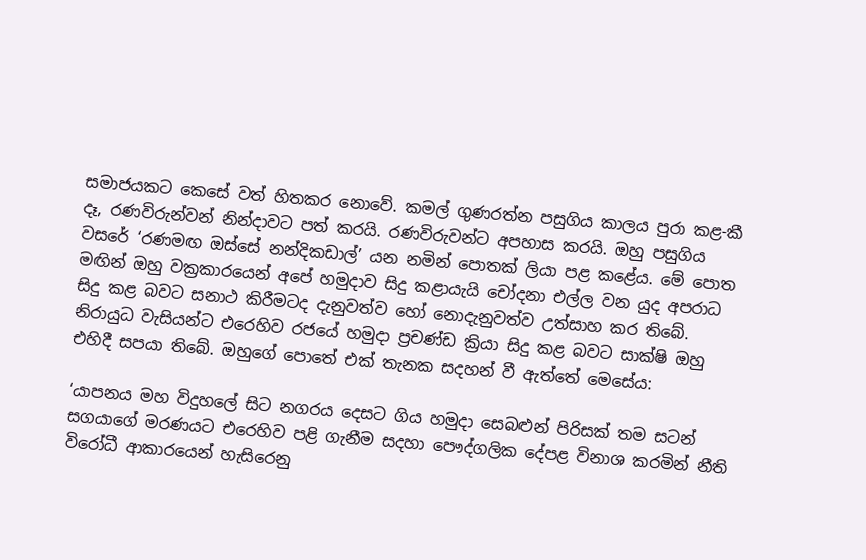සමාජයකට කෙසේ වත් හිතකර නොවේ. කමල් ගුණරත්න පසුගිය කාලය පුරා කළ-කී දෑ, රණවිරුන්වන් නින්දාවට පත් කරයි. රණවිරුවන්ට අපහාස කරයි. ඔහු පසුගිය වසරේ ‘රණමඟ ඔස්සේ නන්දිකඩාල්’ යන නමින් පොතක් ලියා පළ කළේය. මේ පොත මඟින් ඔහු වක්‍රකාරයෙන් අපේ හමුදාව සිදු කළායැයි චෝදනා එල්ල වන යුද අපරාධ සිදු කළ බවට සනාථ කිරීමටද දැනුවත්ව හෝ නොදැනුවත්ව උත්සාහ කර තිබේ. නිරායුධ වැසියන්ට එරෙහිව රජයේ හමුදා ප්‍රචණ්ඩ ක්‍රියා සිදු කළ බවට සාක්ෂි ඔහු එහිදී සපයා තිබේ. ඔහුගේ පොතේ එක් තැනක සදහන් වී ඇත්තේ මෙසේය:

‘යාපනය මහ විදුහලේ සිට නගරය දෙසට ගිය හමුදා සෙබළුන් පිරිසක් තම සටන් සගයාගේ මරණයට එරෙහිව පළි ගැනීම සදහා පෞද්ගලික දේපළ විනාශ කරමින් නීති විරෝධී ආකාරයෙන් හැසිරෙනු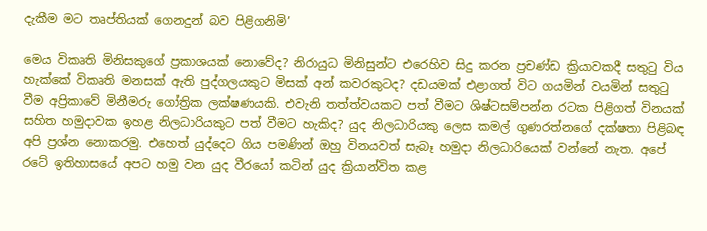දැකීම මට තෘප්තියක් ගෙනදුන් බව පිළිගනිමි’

මෙය විකෘති මිනිසකුගේ ප්‍රකාශයක් නොවේද? නිරායුධ මිනිසුන්ට එරෙහිව සිදු කරන ප්‍රචණ්ඩ ක්‍රියාවකදී සතුටු විය හැක්කේ විකෘති මනසක් ඇති පුද්ගලයකුට මිසක් අන් කවරකුටද? දඩයමක් එළාගත් විට ගයමින් වයමින් සතුටු වීම අප්‍රිකාවේ මිනීමරු ගෝත්‍රික ලක්ෂණයකි. එවැනි තත්ත්වයකට පත් වීමට ශිෂ්ටසම්පන්න රටක පිළිගත් විනයක් සහිත හමුදාවක ඉහළ නිලධාරියකුට පත් වීමට හැකිද? යුද නිලධාරියකු ලෙස කමල් ගුණරත්නගේ දක්ෂතා පිළිබඳ අපි ප්‍රශ්න නොකරමු. එහෙත් යුද්දෙට ගිය පමණින් ඔහු විනයවත් සැබෑ හමුදා නිලධාරියෙක් වන්නේ නැත. අපේ රටේ ඉතිහාසයේ අපට හමු වන යුද වීරයෝ කටින් යුද ක්‍රියාන්විත කළ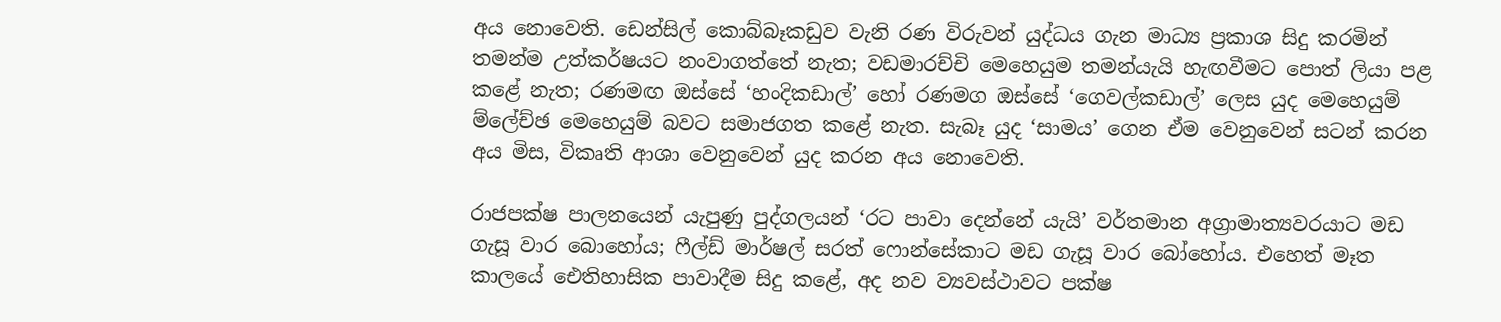අය නොවෙති. ඩෙන්සිල් කොබ්බෑකඩුව වැනි රණ විරුවන් යුද්ධය ගැන මාධ්‍ය ප්‍රකාශ සිදු කරමින් තමන්ම උත්කර්ෂ‍යට නංවාගත්තේ නැත; වඩමාරච්චි මෙහෙයුම තමන්යැයි හැඟවීමට පොත් ලියා පළ කළේ නැත; රණමඟ ඔස්සේ ‘හංදිකඩාල්’ හෝ රණමග ඔස්සේ ‘ගෙවල්කඩාල්’ ලෙස යුද මෙහෙයුම් ම්ලේච්ඡ මෙහෙයුම් බවට සමාජගත කළේ නැත. සැබෑ යුද ‘සාමය’ ගෙන ඒම වෙනුවෙන් සටන් කරන අය මිස, විකෘති ආශා වෙනුවෙන් යුද කරන අය නොවෙති.

රාජපක්ෂ පාලනයෙන් යැපුණු පුද්ගලයන් ‘රට පාවා දෙන්නේ යැයි’ වර්තමාන අග්‍රාමාත්‍යවරයාට මඩ ගැසූ වාර බොහෝය; ෆීල්ඩ් මාර්ෂල් සරත් ෆොන්සේකාට මඩ ගැසූ වාර බෝහෝය. එහෙත් මෑත කාලයේ ඓතිහාසික පාවාදීම සිදු කළේ, අද නව ව්‍යවස්ථාවට පක්ෂ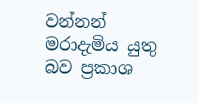වන්නන් මරාදැමිය යුතු බව ප්‍රකාශ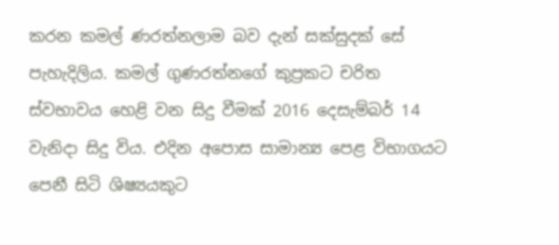කරන කමල් ණරත්නලාම බව දැන් සක්සුදක් සේ පැහැදිලිය. කමල් ගුණරත්නගේ කුප්‍රකට චරිත ස්වභාවය හෙළි වන සිදු වීමක් 2016 දෙසැම්බර් 14 වැනිදා සිදු විය. එදින අපොස සාමාන්‍ය පෙළ විභාගයට පෙනී සිටි ශිෂ්‍යයකුට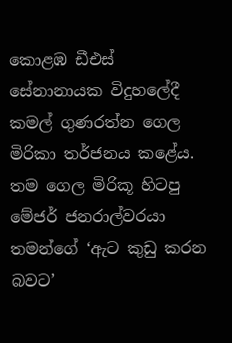කොළඹ ඩීඑස් සේනානායක විදුහලේදී කමල් ගුණරත්න ගෙල මිරිකා තර්ජනය කළේය. තම ගෙල මිරිකූ හිටපු මේජර් ජනරාල්වරයා තමන්ගේ ‘ඇට කුඩු කරන බවට’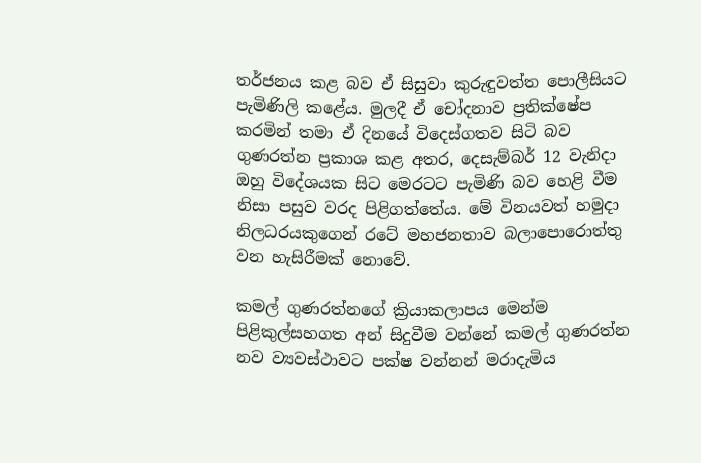තර්ජනය කළ බව ඒ සිසුවා කුරුඳුවත්ත පොලීසියට පැමිණිලි කළේය. මුලදී ඒ චෝදනාව ප්‍රතික්ෂේප කරමින් තමා ඒ දිනයේ විදෙස්ගතව සිටි බව ගුණරත්න ප්‍රකාශ කළ අතර, දෙසැම්බර් 12 වැනිදා ඔහු විදේශයක සිට මෙරටට පැමිණි බව හෙළි වීම නිසා පසුව වරද පිළිගත්තේය. මේ විනයවත් හමුදා නිලධරයකුගෙන් රටේ මහජනතාව බලාපොරොත්තු වන හැසිරීමක් නොවේ.

කමල් ගුණරත්නගේ ක්‍රියාකලාපය මෙන්ම පිළිකුල්සහගත අන් සිදුවීම වන්නේ කමල් ගුණරත්න නව ව්‍යවස්ථාවට පක්ෂ වන්නන් මරාදැමිය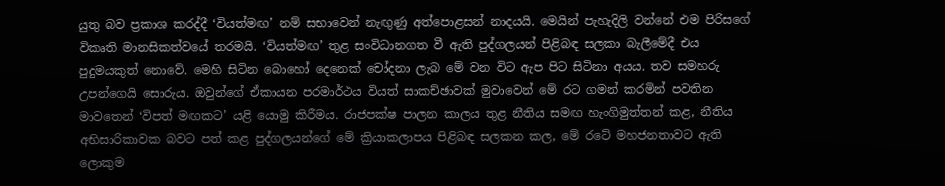යුතු බව ප්‍රකාශ කරද්දී ‘වියත්මඟ’ නම් සභාවෙන් නැඟුණු අත්පොළසන් නාදයයි. මෙයින් පැහැදිලි වන්නේ එම පිරිසගේ විකෘති මානසිකත්වයේ තරමයි. ‘වියත්මඟ’ තුළ සංවිධානගත වී ඇති පුද්ගලයන් පිළිබඳ සලකා බැලීමේදී එය පුදුමයකුත් නොවේ. මෙහි සිටින බොහෝ දෙනෙක් චෝදනා ලැබ මේ වන විට ඇප පිට සිටිනා අයය. තව සමහරු උපන්ගෙයි සොරුය. ඔවුන්ගේ ඒකායන පරමාර්ථය වියත් සාකච්ඡාවක් මුවාවෙන් මේ රට ගමන් කරමින් පවතින මාවතෙන් ‘විපත් මඟකට’ යළි යොමු කිරීමය. රාජපක්ෂ පාලන කාලය තුළ නීතිය සමඟ හැංගිමුත්තන් කළ, නීතිය අභිසාරිකාවක බවට පත් කළ පුද්ගලයන්ගේ මේ ක්‍රියාකලාපය පිළිබඳ සලකන කල, මේ රටේ මහජනතාවට ඇති ලොකුම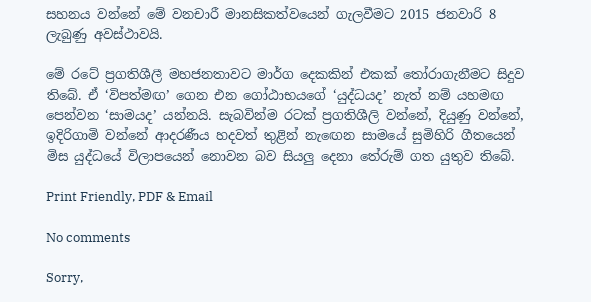සහනය වන්නේ මේ වනචාරී මානසිකත්වයෙන් ගැලවීමට 2015 ජනවාරි 8 ලැබුණු අවස්ථාවයි.

මේ රටේ ප්‍රගතිශීලී මහජනතාවට මාර්ග දෙකකින් එකක් තෝරාගැනීමට සිදුව තිබේ. ඒ ‘විපත්මඟ’ ගෙන එන ගෝඨාභයගේ ‘යුද්ධයද’ නැත් නම් යහමඟ පෙන්වන ‘සාමයද’ යන්නයි. සැබවින්ම රටක් ප්‍රගතිශීලි වන්නේ, දියුණු වන්නේ, ඉදිරිගාමි වන්නේ ආදරණීය හදවත් තුළින් නැඟෙන සාමයේ සුමිහිරි ගීතයෙන් මිස යුද්ධයේ විලාපයෙන් නොවන බව සියලු දෙනා තේරුම් ගත යුතුව තිබේ.

Print Friendly, PDF & Email

No comments

Sorry,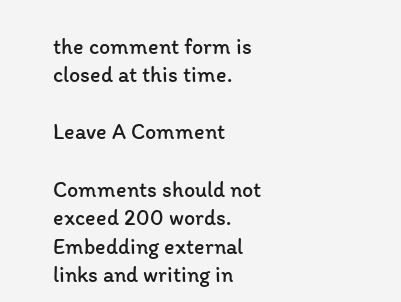the comment form is closed at this time.

Leave A Comment

Comments should not exceed 200 words. Embedding external links and writing in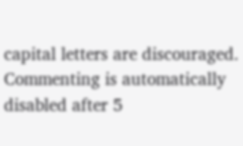capital letters are discouraged. Commenting is automatically disabled after 5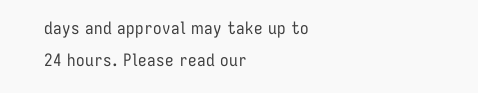days and approval may take up to 24 hours. Please read our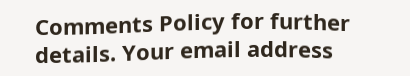Comments Policy for further details. Your email address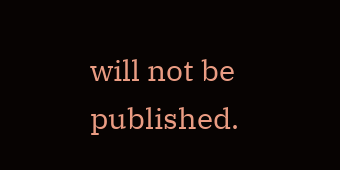will not be published.